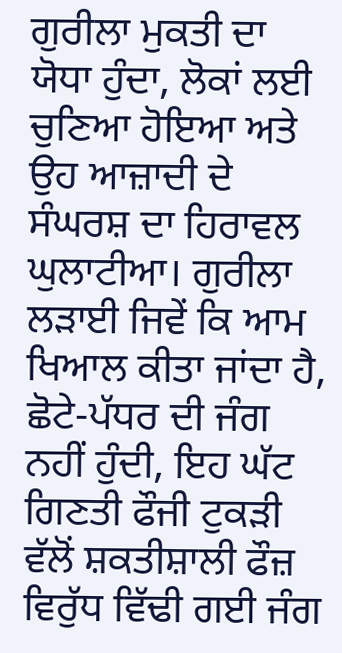ਗੁਰੀਲਾ ਮੁਕਤੀ ਦਾ ਯੋਧਾ ਹੁੰਦਾ, ਲੋਕਾਂ ਲਈ ਚੁਣਿਆ ਹੋਇਆ ਅਤੇ ਉਹ ਆਜ਼ਾਦੀ ਦੇ ਸੰਘਰਸ਼ ਦਾ ਹਿਰਾਵਲ ਘੁਲਾਟੀਆ। ਗੁਰੀਲਾ ਲੜਾਈ ਜਿਵੇਂ ਕਿ ਆਮ ਖਿਆਲ ਕੀਤਾ ਜਾਂਦਾ ਹੈ, ਛੋਟੇ-ਪੱਧਰ ਦੀ ਜੰਗ ਨਹੀਂ ਹੁੰਦੀ, ਇਹ ਘੱਟ ਗਿਣਤੀ ਫੌਜੀ ਟੁਕੜੀ ਵੱਲੋਂ ਸ਼ਕਤੀਸ਼ਾਲੀ ਫੌਜ਼ ਵਿਰੁੱਧ ਵਿੱਢੀ ਗਈ ਜੰਗ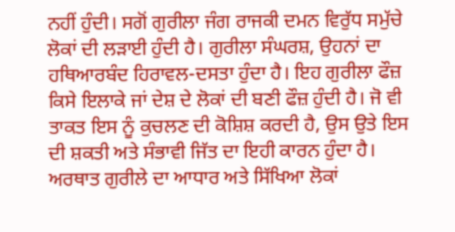ਨਹੀਂ ਹੁੰਦੀ। ਸਗੋਂ ਗੁਰੀਲਾ ਜੰਗ ਰਾਜਕੀ ਦਮਨ ਵਿਰੁੱਧ ਸਮੁੱਚੇ ਲੋਕਾਂ ਦੀ ਲੜਾਈ ਹੁੰਦੀ ਹੈ। ਗੁਰੀਲਾ ਸੰਘਰਸ਼, ਉਹਨਾਂ ਦਾ ਹਥਿਆਰਬੰਦ ਹਿਰਾਵਲ-ਦਸਤਾ ਹੁੰਦਾ ਹੈ। ਇਹ ਗੁਰੀਲਾ ਫੌਜ਼ ਕਿਸੇ ਇਲਾਕੇ ਜਾਂ ਦੇਸ਼ ਦੇ ਲੋਕਾਂ ਦੀ ਬਣੀ ਫੌਜ਼ ਹੁੰਦੀ ਹੈ। ਜੋ ਵੀ ਤਾਕਤ ਇਸ ਨੂੰ ਕੁਚਲਣ ਦੀ ਕੋਸ਼ਿਸ਼ ਕਰਦੀ ਹੈ, ਉਸ ਉਤੇ ਇਸ ਦੀ ਸ਼ਕਤੀ ਅਤੇ ਸੰਭਾਵੀ ਜਿੱਤ ਦਾ ਇਹੀ ਕਾਰਨ ਹੁੰਦਾ ਹੈ। ਅਰਥਾਤ ਗੁਰੀਲੇ ਦਾ ਆਧਾਰ ਅਤੇ ਸਿੱਖਿਆ ਲੋਕਾਂ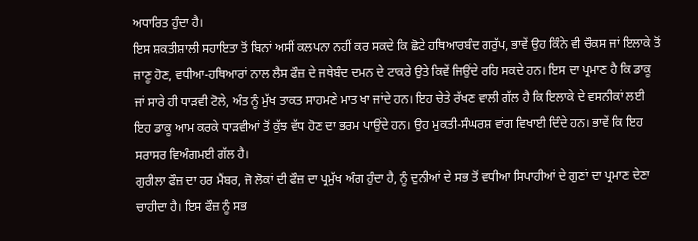ਅਧਾਰਿਤ ਹੁੰਦਾ ਹੈ।
ਇਸ ਸ਼ਕਤੀਸ਼ਾਲੀ ਸਹਾਇਤਾ ਤੋਂ ਬਿਨਾਂ ਅਸੀਂ ਕਲਪਨਾ ਨਹੀਂ ਕਰ ਸਕਦੇ ਕਿ ਛੋਟੇ ਹਥਿਆਰਬੰਦ ਗਰੁੱਪ, ਭਾਵੇਂ ਉਹ ਕਿੰਨੇ ਵੀ ਚੌਕਸ ਜਾਂ ਇਲਾਕੇ ਤੋਂ ਜਾਣੂ ਹੋਣ, ਵਧੀਆ-ਹਥਿਆਰਾਂ ਨਾਲ ਲੈਸ ਫੌਜ਼ ਦੇ ਜਥੇਬੰਦ ਦਮਨ ਦੇ ਟਾਕਰੇ ਉਤੇ ਕਿਵੇਂ ਜਿਉਂਦੇ ਰਹਿ ਸਕਦੇ ਹਨ। ਇਸ ਦਾ ਪ੍ਰਮਾਣ ਹੈ ਕਿ ਡਾਕੂ ਜਾਂ ਸਾਰੇ ਹੀ ਧਾੜਵੀ ਟੋਲੇ, ਅੰਤ ਨੂੰ ਮੁੱਖ ਤਾਕਤ ਸਾਹਮਣੇ ਮਾਤ ਖਾ ਜਾਂਦੇ ਹਨ। ਇਹ ਚੇਤੇ ਰੱਖਣ ਵਾਲੀ ਗੱਲ ਹੈ ਕਿ ਇਲਾਕੇ ਦੇ ਵਸਨੀਕਾਂ ਲਈ ਇਹ ਡਾਕੂ ਆਮ ਕਰਕੇ ਧਾੜਵੀਆਂ ਤੋਂ ਕੁੱਝ ਵੱਧ ਹੋਣ ਦਾ ਭਰਮ ਪਾਉਂਦੇ ਹਨ। ਉਹ ਮੁਕਤੀ-ਸੰਘਰਸ਼ ਵਾਂਗ ਵਿਖਾਈ ਦਿੰਦੇ ਹਨ। ਭਾਵੇਂ ਕਿ ਇਹ ਸਰਾਸਰ ਵਿਅੰਗਮਈ ਗੱਲ ਹੈ।
ਗੁਰੀਲਾ ਫੌਜ਼ ਦਾ ਹਰ ਮੈਂਬਰ, ਜੋ ਲੋਕਾਂ ਦੀ ਫੌਜ਼ ਦਾ ਪ੍ਰਮੁੱਖ ਅੰਗ ਹੁੰਦਾ ਹੈ, ਨੂੰ ਦੁਨੀਆਂ ਦੇ ਸਭ ਤੋਂ ਵਧੀਆ ਸਿਪਾਹੀਆਂ ਦੇ ਗੁਣਾਂ ਦਾ ਪ੍ਰਮਾਣ ਦੇਣਾ ਚਾਹੀਦਾ ਹੈ। ਇਸ ਫੌਜ਼ ਨੂੰ ਸਭ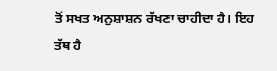ਤੋਂ ਸਖਤ ਅਨੁਸ਼ਾਸ਼ਨ ਰੱਖਣਾ ਚਾਹੀਦਾ ਹੈ। ਇਹ ਤੱਥ ਹੈ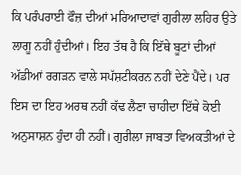ਕਿ ਪਰੰਪਰਾਈ ਫੌਜ਼ ਦੀਆਂ ਮਰਿਆਦਾਵਾਂ ਗੁਰੀਲਾ ਲਹਿਰ ਉਤੇ ਲਾਗੂ ਨਹੀਂ ਹੁੰਦੀਆਂ। ਇਹ ਤੱਥ ਹੈ ਕਿ ਇੱਥੇ ਬੂਟਾਂ ਦੀਆਂ ਅੱਡੀਆਂ ਰਗੜਨ ਵਾਲੇ ਸਪੱਸ਼ਟੀਕਰਨ ਨਹੀਂ ਦੇਣੇ ਪੈਂਦੇ। ਪਰ ਇਸ ਦਾ ਇਹ ਅਰਥ ਨਹੀਂ ਕੱਢ ਲੈਣਾ ਚਾਹੀਦਾ ਇੱਥੇ ਕੋਈ ਅਨੁਸਾਸ਼ਨ ਹੁੰਦਾ ਹੀ ਨਹੀਂ। ਗੁਰੀਲਾ ਜਾਬਤਾ ਵਿਅਕਤੀਆਂ ਦੇ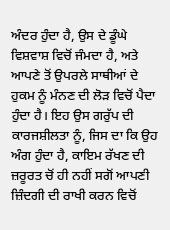ਅੰਦਰ ਹੁੰਦਾ ਹੈ, ਉਸ ਦੇ ਡੂੰਘੇ ਵਿਸ਼ਵਾਸ਼ ਵਿਚੋਂ ਜੰਮਦਾ ਹੈ, ਅਤੇ ਆਪਣੇ ਤੋਂ ਉਪਰਲੇ ਸਾਥੀਆਂ ਦੇ ਹੁਕਮ ਨੂੰ ਮੰਨਣ ਦੀ ਲੋੜ ਵਿਚੋਂ ਪੈਦਾ ਹੁੰਦਾ ਹੈ। ਇਹ ਉਸ ਗਰੁੱਪ ਦੀ ਕਾਰਜਸ਼ੀਲਤਾ ਨੂੰ, ਜਿਸ ਦਾ ਕਿ ਉਹ ਅੰਗ ਹੁੰਦਾ ਹੈ, ਕਾਇਮ ਰੱਖਣ ਦੀ ਜ਼ਰੂਰਤ ਚੋਂ ਹੀ ਨਹੀਂ ਸਗੋਂ ਆਪਣੀ ਜ਼ਿੰਦਗੀ ਦੀ ਰਾਖੀ ਕਰਨ ਵਿਚੋਂ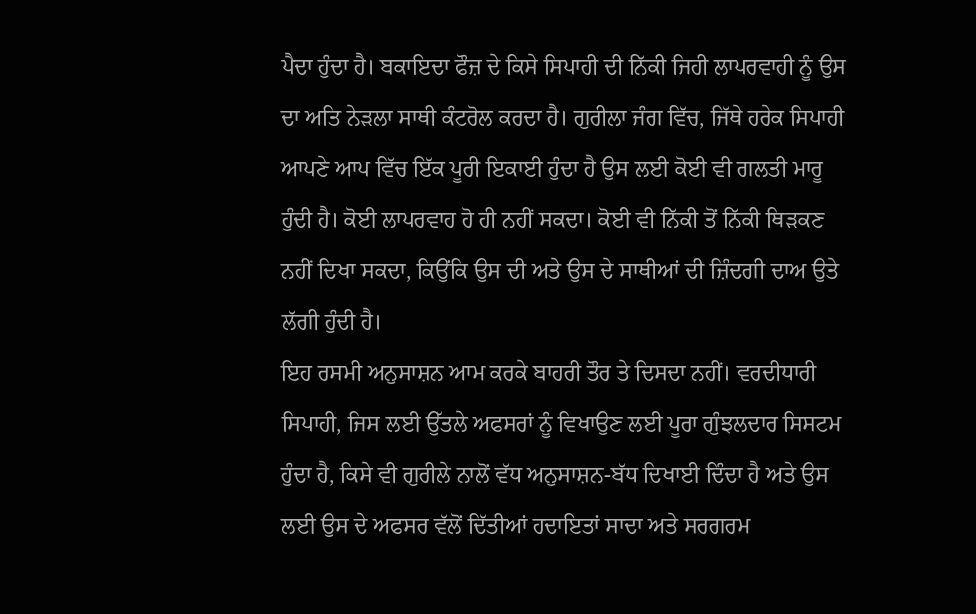ਪੈਦਾ ਹੁੰਦਾ ਹੈ। ਬਕਾਇਦਾ ਫੌਜ਼ ਦੇ ਕਿਸੇ ਸਿਪਾਹੀ ਦੀ ਨਿੱਕੀ ਜਿਹੀ ਲਾਪਰਵਾਹੀ ਨੂੰ ਉਸ ਦਾ ਅਤਿ ਨੇੜਲਾ ਸਾਥੀ ਕੰਟਰੋਲ ਕਰਦਾ ਹੈ। ਗੁਰੀਲਾ ਜੰਗ ਵਿੱਚ, ਜਿੱਥੇ ਹਰੇਕ ਸਿਪਾਹੀ ਆਪਣੇ ਆਪ ਵਿੱਚ ਇੱਕ ਪੂਰੀ ਇਕਾਈ ਹੁੰਦਾ ਹੈ ਉਸ ਲਈ ਕੋਈ ਵੀ ਗਲਤੀ ਮਾਰੂ ਹੁੰਦੀ ਹੈ। ਕੋਈ ਲਾਪਰਵਾਹ ਹੋ ਹੀ ਨਹੀਂ ਸਕਦਾ। ਕੋਈ ਵੀ ਨਿੱਕੀ ਤੋਂ ਨਿੱਕੀ ਥਿੜਕਣ ਨਹੀਂ ਦਿਖਾ ਸਕਦਾ, ਕਿਉਂਕਿ ਉਸ ਦੀ ਅਤੇ ਉਸ ਦੇ ਸਾਥੀਆਂ ਦੀ ਜ਼ਿੰਦਗੀ ਦਾਅ ਉਤੇ ਲੱਗੀ ਹੁੰਦੀ ਹੈ।
ਇਹ ਰਸਮੀ ਅਨੁਸਾਸ਼ਨ ਆਮ ਕਰਕੇ ਬਾਹਰੀ ਤੌਰ ਤੇ ਦਿਸਦਾ ਨਹੀਂ। ਵਰਦੀਧਾਰੀ ਸਿਪਾਹੀ, ਜਿਸ ਲਈ ਉੱਤਲੇ ਅਫਸਰਾਂ ਨੂੰ ਵਿਖਾਉਣ ਲਈ ਪੂਰਾ ਗੁੰਝਲਦਾਰ ਸਿਸਟਮ ਹੁੰਦਾ ਹੈ, ਕਿਸੇ ਵੀ ਗੁਰੀਲੇ ਨਾਲੋਂ ਵੱਧ ਅਨੁਸਾਸ਼ਨ-ਬੱਧ ਦਿਖਾਈ ਦਿੰਦਾ ਹੈ ਅਤੇ ਉਸ ਲਈ ਉਸ ਦੇ ਅਫਸਰ ਵੱਲੋਂ ਦਿੱਤੀਆਂ ਹਦਾਇਤਾਂ ਸਾਦਾ ਅਤੇ ਸਰਗਰਮ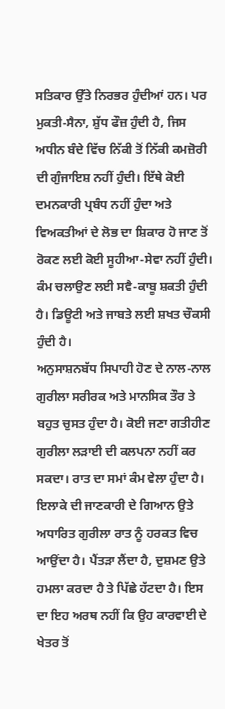ਸਤਿਕਾਰ ਉੱਤੇ ਨਿਰਭਰ ਹੁੰਦੀਆਂ ਹਨ। ਪਰ ਮੁਕਤੀ-ਸੈਨਾ, ਸ਼ੁੱਧ ਫੌਜ਼ ਹੁੰਦੀ ਹੈ, ਜਿਸ ਅਧੀਨ ਬੰਦੇ ਵਿੱਚ ਨਿੱਕੀ ਤੋਂ ਨਿੱਕੀ ਕਮਜ਼ੋਰੀ ਦੀ ਗੁੰਜਾਇਸ਼ ਨਹੀਂ ਹੁੰਦੀ। ਇੱਥੇ ਕੋਈ ਦਮਨਕਾਰੀ ਪ੍ਰਬੰਧ ਨਹੀਂ ਹੁੰਦਾ ਅਤੇ ਵਿਅਕਤੀਆਂ ਦੇ ਲੋਭ ਦਾ ਸ਼ਿਕਾਰ ਹੋ ਜਾਣ ਤੋਂ ਰੋਕਣ ਲਈ ਕੋਈ ਸੂਹੀਆ-ਸੇਵਾ ਨਹੀਂ ਹੁੰਦੀ। ਕੰਮ ਚਲਾਉਣ ਲਈ ਸਵੈ-ਕਾਬੂ ਸ਼ਕਤੀ ਹੁੰਦੀ ਹੈ। ਡਿਊਟੀ ਅਤੇ ਜਾਬਤੇ ਲਈ ਸ਼ਖਤ ਚੌਕਸੀ ਹੁੰਦੀ ਹੈ।
ਅਨੁਸਾਸ਼ਨਬੱਧ ਸਿਪਾਹੀ ਹੋਣ ਦੇ ਨਾਲ-ਨਾਲ ਗੁਰੀਲਾ ਸਰੀਰਕ ਅਤੇ ਮਾਨਸਿਕ ਤੌਰ ਤੇ ਬਹੁਤ ਚੁਸਤ ਹੁੰਦਾ ਹੈ। ਕੋਈ ਜਣਾ ਗਤੀਹੀਣ ਗੁਰੀਲਾ ਲੜਾਈ ਦੀ ਕਲਪਨਾ ਨਹੀਂ ਕਰ ਸਕਦਾ। ਰਾਤ ਦਾ ਸਮਾਂ ਕੰਮ ਵੇਲਾ ਹੁੰਦਾ ਹੈ। ਇਲਾਕੇ ਦੀ ਜਾਣਕਾਰੀ ਦੇ ਗਿਆਨ ਉਤੇ ਅਧਾਰਿਤ ਗੁਰੀਲਾ ਰਾਤ ਨੂੰ ਹਰਕਤ ਵਿਚ ਆਉਂਦਾ ਹੈ। ਪੈਂਤੜਾ ਲੈਂਦਾ ਹੈ, ਦੁਸ਼ਮਣ ਉਤੇ ਹਮਲਾ ਕਰਦਾ ਹੈ ਤੇ ਪਿੱਛੇ ਹੱਟਦਾ ਹੈ। ਇਸ ਦਾ ਇਹ ਅਰਥ ਨਹੀਂ ਕਿ ਉਹ ਕਾਰਵਾਈ ਦੇ ਖੇਤਰ ਤੋਂ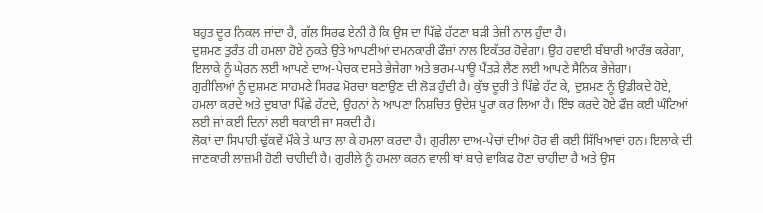ਬਹੁਤ ਦੂਰ ਨਿਕਲ ਜਾਂਦਾ ਹੈ, ਗੱਲ ਸਿਰਫ ਏਨੀ ਹੈ ਕਿ ਉਸ ਦਾ ਪਿੱਛੇ ਹੱਟਣਾ ਬੜੀ ਤੇਜ਼ੀ ਨਾਲ ਹੁੰਦਾ ਹੈ।
ਦੁਸ਼ਮਣ ਤੁਰੰਤ ਹੀ ਹਮਲਾ ਹੋਏ ਨੁਕਤੇ ਉਤੇ ਆਪਣੀਆਂ ਦਮਨਕਾਰੀ ਫੌਜ਼ਾਂ ਨਾਲ ਇਕੱਤਰ ਹੋਵੇਗਾ। ਉਹ ਹਵਾਈ ਬੰਬਾਰੀ ਆਰੰਭ ਕਰੇਗਾ, ਇਲਾਕੇ ਨੂੰ ਘੇਰਨ ਲਈ ਆਪਣੇ ਦਾਅ-ਪੇਚਕ ਦਸਤੇ ਭੇਜੇਗਾ ਅਤੇ ਭਰਮ-ਪਾਊ ਪੈਂਤੜੇ ਲੈਣ ਲਈ ਆਪਣੇ ਸੈਨਿਕ ਭੇਜੇਗਾ।
ਗੁਰੀਲਿਆਂ ਨੂੰ ਦੁਸ਼ਮਣ ਸਾਹਮਣੇ ਸਿਰਫ ਮੋਰਚਾ ਬਣਾਉਣ ਦੀ ਲੋੜ ਹੁੰਦੀ ਹੈ। ਕੁੱਝ ਦੂਰੀ ਤੇ ਪਿੱਛੇ ਹੱਟ ਕੇ, ਦੁਸ਼ਮਣ ਨੂੰ ਉਡੀਕਦੇ ਹੋਏ, ਹਮਲਾ ਕਰਦੇ ਅਤੇ ਦੁਬਾਰਾ ਪਿੱਛੇ ਹੱਟਦੇ, ਉਹਨਾਂ ਨੇ ਆਪਣਾ ਨਿਸ਼ਚਿਤ ਉਦੇਸ਼ ਪੂਰਾ ਕਰ ਲਿਆ ਹੈ। ਇੰਝ ਕਰਦੇ ਹੋਏ ਫੌਜ਼ ਕਈ ਘੰਟਿਆਂ ਲਈ ਜਾਂ ਕਈ ਦਿਨਾਂ ਲਈ ਥਕਾਈ ਜਾ ਸਕਦੀ ਹੈ।
ਲੋਕਾਂ ਦਾ ਸਿਪਾਹੀ ਢੁੱਕਵੇਂ ਮੌਕੇ ਤੇ ਘਾਤ ਲਾ ਕੇ ਹਮਲਾ ਕਰਦਾ ਹੈ। ਗੁਰੀਲਾ ਦਾਅ-ਪੇਚਾਂ ਦੀਆਂ ਹੋਰ ਵੀ ਕਈ ਸਿੱਖਿਆਵਾਂ ਹਨ। ਇਲਾਕੇ ਦੀ ਜਾਣਕਾਰੀ ਲਾਜ਼ਮੀ ਹੋਣੀ ਚਾਹੀਦੀ ਹੈ। ਗੁਰੀਲੇ ਨੂੰ ਹਮਲਾ ਕਰਨ ਵਾਲੀ ਥਾਂ ਬਾਰੇ ਵਾਕਿਫ ਹੋਣਾ ਚਾਹੀਦਾ ਹੈ ਅਤੇ ਉਸ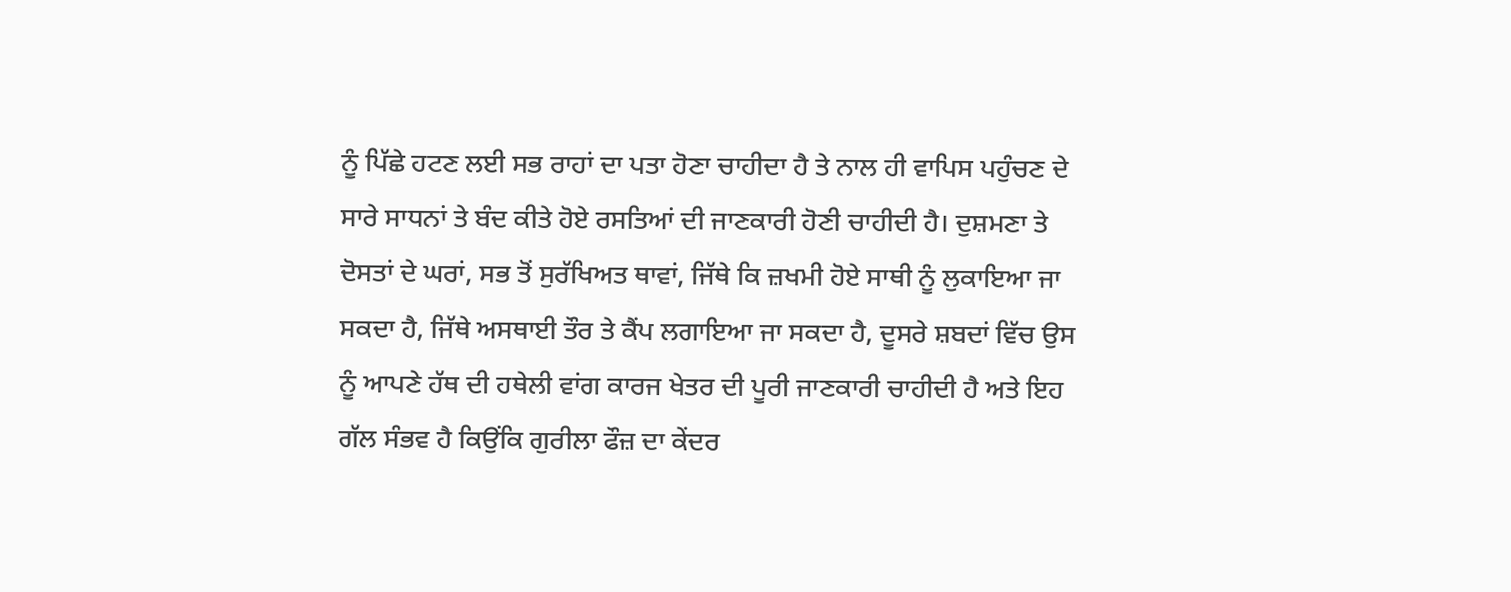ਨੂੰ ਪਿੱਛੇ ਹਟਣ ਲਈ ਸਭ ਰਾਹਾਂ ਦਾ ਪਤਾ ਹੋਣਾ ਚਾਹੀਦਾ ਹੈ ਤੇ ਨਾਲ ਹੀ ਵਾਪਿਸ ਪਹੁੰਚਣ ਦੇ ਸਾਰੇ ਸਾਧਨਾਂ ਤੇ ਬੰਦ ਕੀਤੇ ਹੋਏ ਰਸਤਿਆਂ ਦੀ ਜਾਣਕਾਰੀ ਹੋਣੀ ਚਾਹੀਦੀ ਹੈ। ਦੁਸ਼ਮਣਾ ਤੇ ਦੋਸਤਾਂ ਦੇ ਘਰਾਂ, ਸਭ ਤੋਂ ਸੁਰੱਖਿਅਤ ਥਾਵਾਂ, ਜਿੱਥੇ ਕਿ ਜ਼ਖਮੀ ਹੋਏ ਸਾਥੀ ਨੂੰ ਲੁਕਾਇਆ ਜਾ ਸਕਦਾ ਹੈ, ਜਿੱਥੇ ਅਸਥਾਈ ਤੌਰ ਤੇ ਕੈਂਪ ਲਗਾਇਆ ਜਾ ਸਕਦਾ ਹੈ, ਦੂਸਰੇ ਸ਼ਬਦਾਂ ਵਿੱਚ ਉਸ ਨੂੰ ਆਪਣੇ ਹੱਥ ਦੀ ਹਥੇਲੀ ਵਾਂਗ ਕਾਰਜ ਖੇਤਰ ਦੀ ਪੂਰੀ ਜਾਣਕਾਰੀ ਚਾਹੀਦੀ ਹੈ ਅਤੇ ਇਹ ਗੱਲ ਸੰਭਵ ਹੈ ਕਿਉਂਕਿ ਗੁਰੀਲਾ ਫੌਜ਼ ਦਾ ਕੇਂਦਰ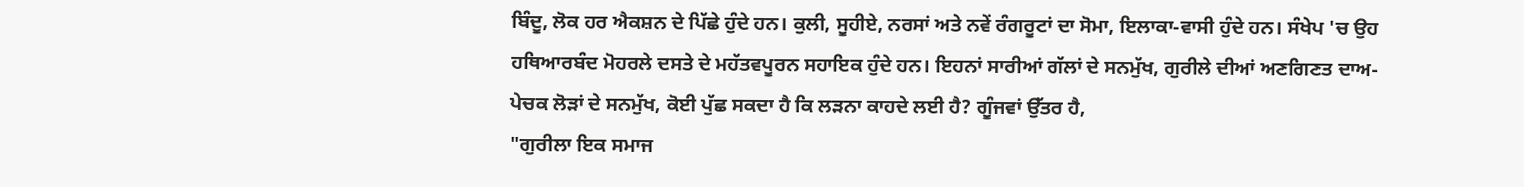ਬਿੰਦੂ, ਲੋਕ ਹਰ ਐਕਸ਼ਨ ਦੇ ਪਿੱਛੇ ਹੁੰਦੇ ਹਨ। ਕੁਲੀ, ਸੂਹੀਏ, ਨਰਸਾਂ ਅਤੇ ਨਵੇਂ ਰੰਗਰੂਟਾਂ ਦਾ ਸੋਮਾ, ਇਲਾਕਾ-ਵਾਸੀ ਹੁੰਦੇ ਹਨ। ਸੰਖੇਪ 'ਚ ਉਹ ਹਥਿਆਰਬੰਦ ਮੋਹਰਲੇ ਦਸਤੇ ਦੇ ਮਹੱਤਵਪੂਰਨ ਸਹਾਇਕ ਹੁੰਦੇ ਹਨ। ਇਹਨਾਂ ਸਾਰੀਆਂ ਗੱਲਾਂ ਦੇ ਸਨਮੁੱਖ, ਗੁਰੀਲੇ ਦੀਆਂ ਅਣਗਿਣਤ ਦਾਅ-ਪੇਚਕ ਲੋੜਾਂ ਦੇ ਸਨਮੁੱਖ, ਕੋਈ ਪੁੱਛ ਸਕਦਾ ਹੈ ਕਿ ਲੜਨਾ ਕਾਹਦੇ ਲਈ ਹੈ? ਗੂੰਜਵਾਂ ਉੱਤਰ ਹੈ,
"ਗੁਰੀਲਾ ਇਕ ਸਮਾਜ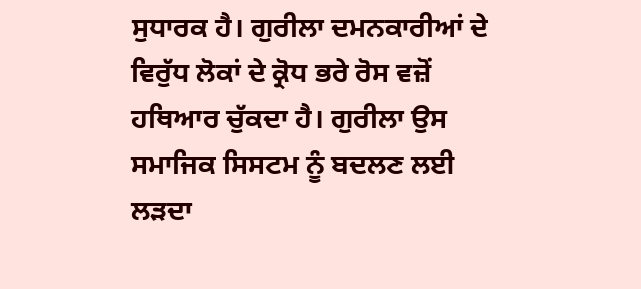ਸੁਧਾਰਕ ਹੈ। ਗੁਰੀਲਾ ਦਮਨਕਾਰੀਆਂ ਦੇ ਵਿਰੁੱਧ ਲੋਕਾਂ ਦੇ ਕ੍ਰੋਧ ਭਰੇ ਰੋਸ ਵਜ਼ੋਂ ਹਥਿਆਰ ਚੁੱਕਦਾ ਹੈ। ਗੁਰੀਲਾ ਉਸ ਸਮਾਜਿਕ ਸਿਸਟਮ ਨੂੰ ਬਦਲਣ ਲਈ ਲੜਦਾ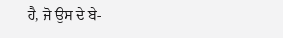ਹੈ, ਜੋ ਉਸ ਦੇ ਬੇ-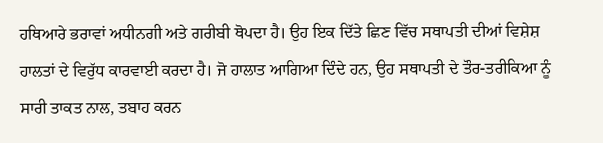ਹਥਿਆਰੇ ਭਰਾਵਾਂ ਅਧੀਨਗੀ ਅਤੇ ਗਰੀਬੀ ਥੋਪਦਾ ਹੈ। ਉਹ ਇਕ ਦਿੱਤੇ ਛਿਣ ਵਿੱਚ ਸਥਾਪਤੀ ਦੀਆਂ ਵਿਸ਼ੇਸ਼ ਹਾਲਤਾਂ ਦੇ ਵਿਰੁੱਧ ਕਾਰਵਾਈ ਕਰਦਾ ਹੈ। ਜੋ ਹਾਲਾਤ ਆਗਿਆ ਦਿੰਦੇ ਹਨ, ਉਹ ਸਥਾਪਤੀ ਦੇ ਤੌਰ-ਤਰੀਕਿਆ ਨੂੰ ਸਾਰੀ ਤਾਕਤ ਨਾਲ, ਤਬਾਹ ਕਰਨ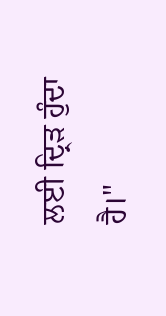ਲਈ ਦ੍ਰਿੜ ਹੁੰਦਾ ਹੈ।"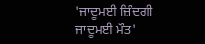'ਜਾਦੂਮਈ ਜ਼ਿੰਦਗੀ ਜਾਦੂਮਈ ਮੌਤ'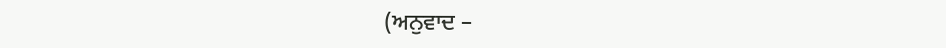(ਅਨੁਵਾਦ –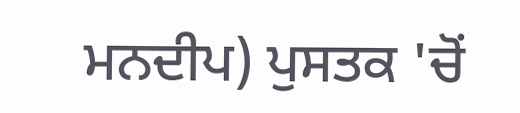ਮਨਦੀਪ) ਪੁਸਤਕ 'ਚੋਂ